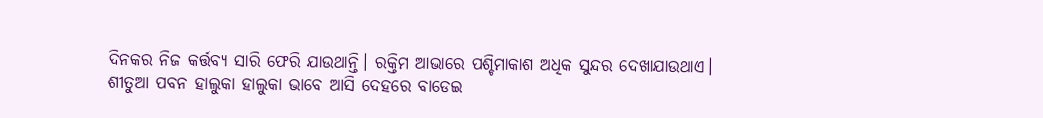ଦିନକର ନିଜ କର୍ତ୍ତବ୍ୟ ସାରି ଫେରି ଯାଉଥାନ୍ତି। ରକ୍ତିମ ଆଭାରେ ପଶ୍ଚିମାକାଶ ଅଧିକ ସୁନ୍ଦର ଦେଖାଯାଉଥାଏ।
ଶୀତୁଆ ପବନ ହାଲୁକା ହାଲୁକା ଭାବେ ଆସି ଦେହରେ ବାଡେଇ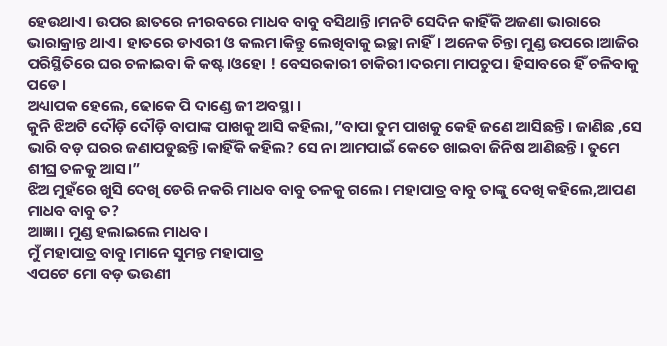ହେଉଥାଏ। ଉପର ଛାତରେ ନୀରବରେ ମାଧବ ବାବୁ ବସିଥାନ୍ତି।ମନଟି ସେଦିନ କାହିଁକି ଅଜଣା ଭାରାରେ ଭାରାକ୍ରାନ୍ତ ଥାଏ। ହାତରେ ଡାଏରୀ ଓ କଲମ।କିନ୍ତୁ ଲେଖିବାକୁ ଇଚ୍ଛା ନାହିଁ। ଅନେକ ଚିନ୍ତା ମୁଣ୍ଡ ଉପରେ।ଆଜିର ପରିସ୍ଥିତିରେ ଘର ଚଳାଇବା କି କଷ୍ଟ।ଓହୋ ! ବେସରକାରୀ ଚାକିରୀ।ଦରମା ମାପଚୁପ। ହିସାବରେ ହିଁ ଚଳିବାକୁ ପଡେ।
ଅଧ୍ୟାପକ ହେଲେ, ଢୋକେ ପି ଦାଣ୍ଡେ ଜୀ ଅବସ୍ଥା ।
କୁନି ଝିଅଟି ଦୌଡ଼ି ଦୌଡ଼ି ବାପାଙ୍କ ପାଖକୁ ଆସି କହିଲା,”ବାପା ତୁମ ପାଖକୁ କେହି ଜଣେ ଆସିଛନ୍ତି। ଜାଣିଛ ,ସେ ଭାରି ବଡ଼ ଘରର ଜଣାପଡୁଛନ୍ତି।କାହିଁକି କହିଲ? ସେ ନା ଆମପାଇଁ କେତେ ଖାଇବା ଜିନିଷ ଆଣିଛନ୍ତି। ତୁମେ ଶୀଘ୍ର ତଳକୁ ଆସ।”
ଝିଅ ମୁହଁରେ ଖୁସି ଦେଖି ଡେରି ନକରି ମାଧବ ବାବୁ ତଳକୁ ଗଲେ। ମହାପାତ୍ର ବାବୁ ତାଙ୍କୁ ଦେଖି କହିଲେ,ଆପଣ ମାଧବ ବାବୁ ତ?
ଆଜ୍ଞା। ମୁଣ୍ଡ ହଲାଇଲେ ମାଧବ।
ମୁଁ ମହାପାତ୍ର ବାବୁ।ମାନେ ସୁମନ୍ତ ମହାପାତ୍ର
ଏପଟେ ମୋ ବଡ଼ ଭଉଣୀ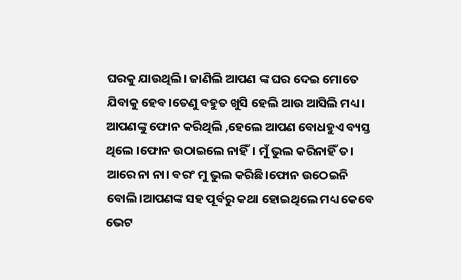ଘରକୁ ଯାଉଥିଲି। ଜାଣିଲି ଆପଣ ଙ୍କ ଘର ଦେଇ ମୋତେ ଯିବାକୁ ହେବ।ତେଣୁ ବହୁତ ଖୁସି ହେଲି ଆଉ ଆସିଲି ମଧ୍ୟ । ଆପଣଙ୍କୁ ଫୋନ କରିଥିଲି ,ହେଲେ ଆପଣ ବୋଧହୁଏ ବ୍ୟସ୍ତ ଥିଲେ ।ଫୋନ ଉଠାଇଲେ ନାହିଁ। ମୁଁ ଭୁଲ କରିନାହିଁ ତ।
ଆରେ ନା ନା। ବରଂ ମୁ ଭୁଲ କରିଛି।ଫୋନ ଉଠେଇନି ବୋଲି।ଆପଣଙ୍କ ସହ ପୂର୍ବରୁ କଥା ହୋଇଥିଲେ ମଧ୍ୟ କେବେ ଭେଟ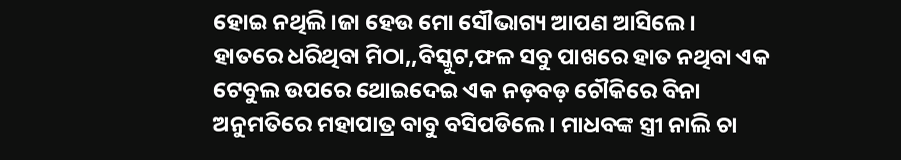ହୋଇ ନଥିଲି।ଜା ହେଉ ମୋ ସୌଭାଗ୍ୟ ଆପଣ ଆସିଲେ।
ହାତରେ ଧରିଥିବା ମିଠା,,ବିସ୍କୁଟ,ଫଳ ସବୁ ପାଖରେ ହାତ ନଥିବା ଏକ ଟେବୁଲ ଉପରେ ଥୋଇଦେଇ ଏକ ନଡ଼ବଡ଼ ଚୌକିରେ ବିନା ଅନୁମତିରେ ମହାପାତ୍ର ବାବୁ ବସିପଡିଲେ। ମାଧବଙ୍କ ସ୍ତ୍ରୀ ନାଲି ଚା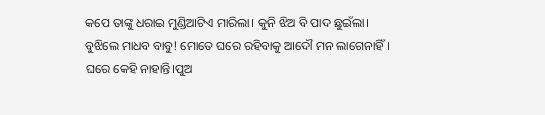କପେ ତାଙ୍କୁ ଧରାଇ ମୁଣ୍ଡିଆଟିଏ ମାରିଲା। କୁନି ଝିଅ ବି ପାଦ ଛୁଇଁଲା।
ବୁଝିଲେ ମାଧବ ବାବୁ! ମୋତେ ଘରେ ରହିବାକୁ ଆଦୌ ମନ ଲାଗେନାହିଁ। ଘରେ କେହି ନାହାନ୍ତି।ପୁଅ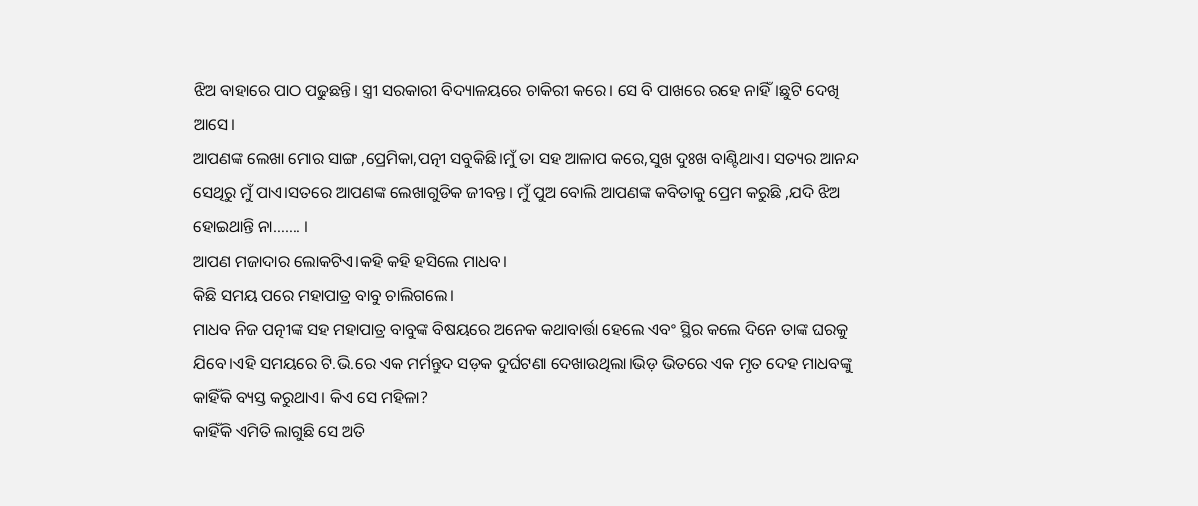ଝିଅ ବାହାରେ ପାଠ ପଢୁଛନ୍ତି। ସ୍ତ୍ରୀ ସରକାରୀ ବିଦ୍ୟାଳୟରେ ଚାକିରୀ କରେ। ସେ ବି ପାଖରେ ରହେ ନାହିଁ।ଛୁଟି ଦେଖି ଆସେ।
ଆପଣଙ୍କ ଲେଖା ମୋର ସାଙ୍ଗ ,ପ୍ରେମିକା,ପତ୍ନୀ ସବୁକିଛି।ମୁଁ ତା ସହ ଆଳାପ କରେ,ସୁଖ ଦୁଃଖ ବାଣ୍ଟିଥାଏ। ସତ୍ୟର ଆନନ୍ଦ ସେଥିରୁ ମୁଁ ପାଏ।ସତରେ ଆପଣଙ୍କ ଲେଖାଗୁଡିକ ଜୀବନ୍ତ। ମୁଁ ପୁଅ ବୋଲି ଆପଣଙ୍କ କବିତାକୁ ପ୍ରେମ କରୁଛି ,ଯଦି ଝିଅ ହୋଇଥାନ୍ତି ନା……. ।
ଆପଣ ମଜାଦାର ଲୋକଟିଏ।କହି କହି ହସିଲେ ମାଧବ।
କିଛି ସମୟ ପରେ ମହାପାତ୍ର ବାବୁ ଚାଲିଗଲେ।
ମାଧବ ନିଜ ପତ୍ନୀଙ୍କ ସହ ମହାପାତ୍ର ବାବୁଙ୍କ ବିଷୟରେ ଅନେକ କଥାବାର୍ତ୍ତା ହେଲେ ଏବଂ ସ୍ଥିର କଲେ ଦିନେ ତାଙ୍କ ଘରକୁ ଯିବେ।ଏହି ସମୟରେ ଟି.ଭି.ରେ ଏକ ମର୍ମନ୍ତୁଦ ସଡ଼କ ଦୁର୍ଘଟଣା ଦେଖାଉଥିଲା।ଭିଡ଼ ଭିତରେ ଏକ ମୃତ ଦେହ ମାଧବଙ୍କୁ କାହିଁକି ବ୍ୟସ୍ତ କରୁଥାଏ। କିଏ ସେ ମହିଳା?
କାହିଁକି ଏମିତି ଲାଗୁଛି ସେ ଅତି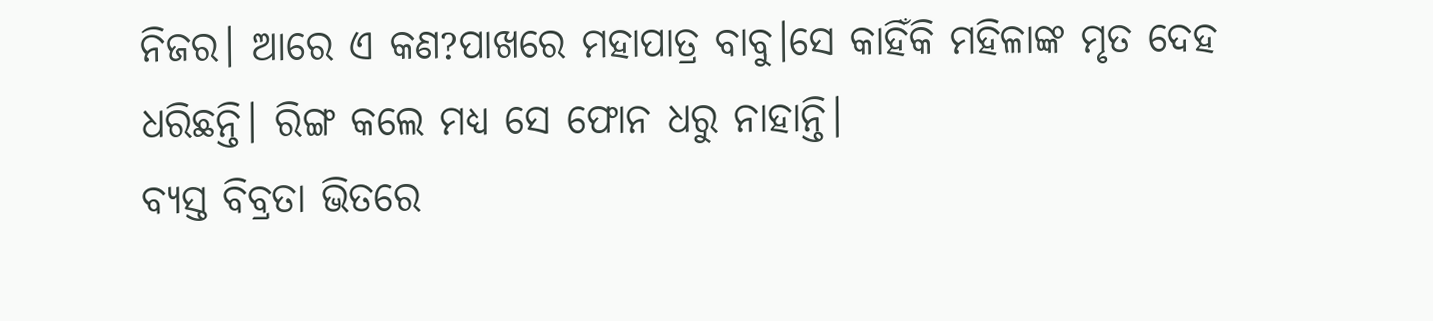ନିଜର। ଆରେ ଏ କଣ?ପାଖରେ ମହାପାତ୍ର ବାବୁ।ସେ କାହିଁକି ମହିଳାଙ୍କ ମୃତ ଦେହ ଧରିଛନ୍ତି। ରିଙ୍ଗ କଲେ ମଧ୍ୟ ସେ ଫୋନ ଧରୁ ନାହାନ୍ତି।
ବ୍ୟସ୍ତ ବିବ୍ରତା ଭିତରେ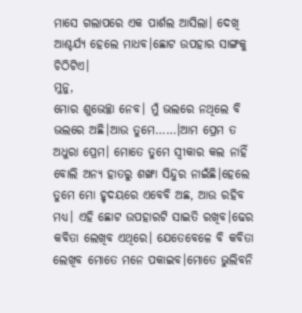ମାସେ ଗଲାପରେ ଏକ ପାର୍ଶଲ ଆସିଲା। ଦେଖି ଆଶ୍ଚର୍ଯ୍ୟ ହେଲେ ମାଧବ।ଛୋଟ ଉପହାର ସାଙ୍ଗକୁ ଚିଠିଟିଏ।
ମୁନୁ,
ମୋର ଶୁଭେଚ୍ଛା ନେବ। ମୁଁ ଭଲରେ ନଥିଲେ ବି ଭଲରେ ଅଛି।ଆଉ ତୁମେ……।ଆମ ପ୍ରେମ ତ ଅଧୁରା ପ୍ରେମ। ମୋତେ ତୁମେ ସ୍ଵୀକାର କଲ ନାହିଁ ବୋଲି ଅନ୍ୟ ହାତରୁ ଶଙ୍ଖା ସିନ୍ଦୁର ନାଇଁଛି।ହେଲେ ତୁମେ ମୋ ହୃଦୟରେ ଏବେବି ଅଛ, ଆଉ ରହିବ ମଧ୍ୟ। ଏହି ଛୋଟ ଉପହାରଟି ସାଇତି ରଖିବ।ଢେର କବିତା ଲେଖିବ ଏଥିରେ। ଯେତେବେଳେ ବି କବିତା ଲେଖିବ ମୋତେ ମନେ ପକାଇବ।ମୋତେ ଭୁଲିବନି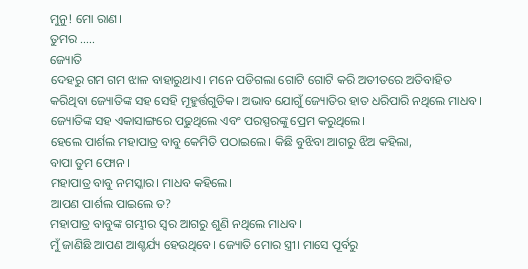ମୁନୁ! ମୋ ରାଣ।
ତୁମର …..
ଜ୍ୟୋତି
ଦେହରୁ ଗମ ଗମ ଝାଳ ବାହାରୁଥାଏ। ମନେ ପଡିଗଲା ଗୋଟି ଗୋଟି କରି ଅତୀତରେ ଅତିବାହିତ କରିଥିବା ଜ୍ୟୋତିଙ୍କ ସହ ସେହି ମୂହୁର୍ତ୍ତଗୁଡିକ। ଅଭାବ ଯୋଗୁଁ ଜ୍ୟୋତିର ହାତ ଧରିପାରି ନଥିଲେ ମାଧବ। ଜ୍ୟୋତିଙ୍କ ସହ ଏକାସାଙ୍ଗରେ ପଢୁଥିଲେ ଏବଂ ପରସ୍ପରଙ୍କୁ ପ୍ରେମ କରୁଥିଲେ।
ହେଲେ ପାର୍ଶଲ ମହାପାତ୍ର ବାବୁ କେମିତି ପଠାଇଲେ। କିଛି ବୁଝିବା ଆଗରୁ ଝିଅ କହିଲା,
ବାପା ତୁମ ଫୋନ ।
ମହାପାତ୍ର ବାବୁ ନମସ୍କାର। ମାଧବ କହିଲେ।
ଆପଣ ପାର୍ଶଲ ପାଇଲେ ତ?
ମହାପାତ୍ର ବାବୁଙ୍କ ଗମ୍ଭୀର ସ୍ୱର ଆଗରୁ ଶୁଣି ନଥିଲେ ମାଧବ।
ମୁଁ ଜାଣିଛି ଆପଣ ଆଶ୍ଚର୍ଯ୍ୟ ହେଉଥିବେ। ଜ୍ୟୋତି ମୋର ସ୍ତ୍ରୀ। ମାସେ ପୂର୍ବରୁ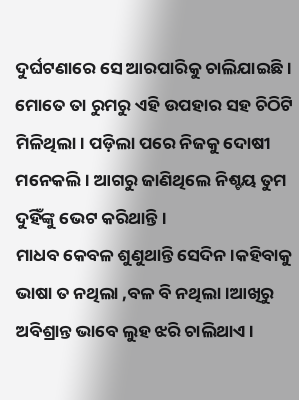ଦୁର୍ଘଟଣାରେ ସେ ଆରପାରିକୁ ଚାଲିଯାଇଛି। ମୋତେ ତା ରୁମରୁ ଏହି ଉପହାର ସହ ଚିଠିଟି ମିଳିଥିଲା। ପଡ଼ିଲା ପରେ ନିଜକୁ ଦୋଷୀ ମନେକଲି। ଆଗରୁ ଜାଣିଥିଲେ ନିଶ୍ଚୟ ତୁମ ଦୁହିଁଙ୍କୁ ଭେଟ କରିଥାନ୍ତି।
ମାଧବ କେବଳ ଶୁଣୁଥାନ୍ତି ସେଦିନ।କହିବାକୁ ଭାଷା ତ ନଥିଲା ,ବଳ ବି ନଥିଲା।ଆଖିରୁ ଅବିଶ୍ରାନ୍ତ ଭାବେ ଲୁହ ଝରି ଚାଲିଥାଏ।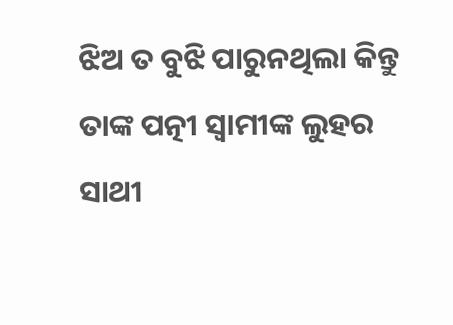ଝିଅ ତ ବୁଝି ପାରୁନଥିଲା କିନ୍ତୁ ତାଙ୍କ ପତ୍ନୀ ସ୍ବାମୀଙ୍କ ଲୁହର ସାଥୀ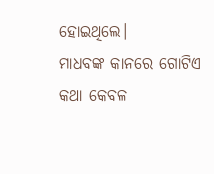ହୋଇଥିଲେ।
ମାଧବଙ୍କ କାନରେ ଗୋଟିଏ କଥା କେବଳ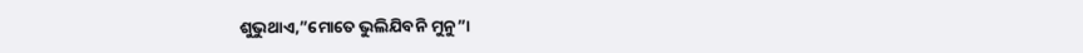ଶୁଭୁଥାଏ,”ମୋତେ ଭୁଲିଯିବନି ମୁନୁ”।